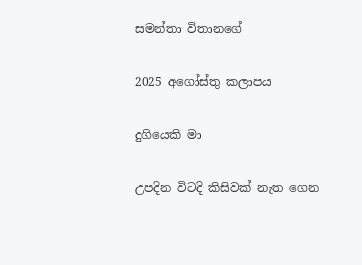සමන්තා විතානගේ

2025 අගෝස්තු කලාපය

දුගියෙකි මා

උපදින විටදි කිසිවක් නැත ගෙන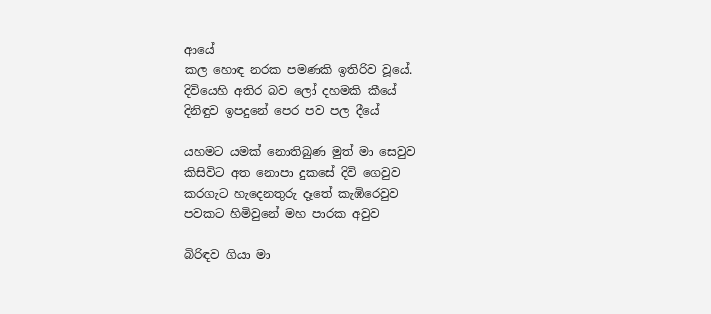ආයේ
කල හොඳ නරක පමණකි ඉතිරිව වූයේ.
දිවියෙහි අතිර බව ලෝ දහමකි කීයේ
දිනිඳුව ඉපදුනේ පෙර පව පල දීයේ

යහමට යමක් නොතිබුණ මුත් මා සෙවුව
කිසිවිට අත නොපා දුකසේ දිවි ගෙවුව
කරගැට හැදෙනතුරු දෑතේ කැඹිරෙවුව
පවකට හිමිවුනේ මහ පාරක අවුව

බිරිඳව ගියා මා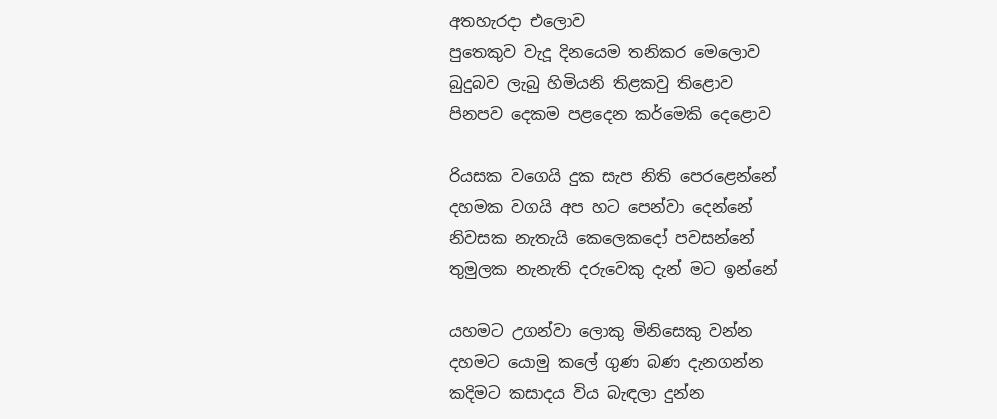අතහැරදා එලොව
පුතෙකුව වැදූ දිනයෙම තනිකර මෙලොව
බුදුබව ලැබු හිමියනි තිළකවු තිළොව
පිනපව දෙකම පළදෙන කර්මෙකි දෙළොව

රියසක වගෙයි දුක සැප නිති පෙරළෙන්නේ
දහමක වගයි අප හට පෙන්වා දෙන්නේ
නිවසක නැතැයි කෙලෙකදෝ පවසන්නේ
තුමුලක නැනැති දරුවෙකු දැන් මට ඉන්නේ

යහමට උගන්වා ලොකු මිනිසෙකු වන්න
දහමට යොමු කලේ ගුණ බණ දැනගන්න
කදිමට කසාදය විය බැඳලා දුන්න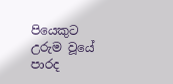පියෙකුට උරුම වූයේ පාරද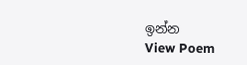ඉන්න
View Poem